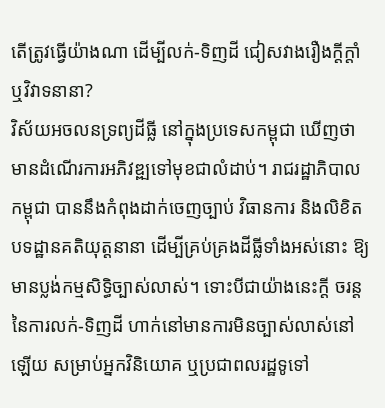តើត្រូវធ្វើយ៉ាងណា ដើម្បីលក់-ទិញដី ជៀសវាងរឿងក្តីក្តាំ ឬវិវាទនានា?
វិស័យអចលនទ្រព្យដីធ្លី នៅក្នុងប្រទេសកម្ពុជា ឃើញថាមានដំណើរការអភិវឌ្ឍទៅមុខជាលំដាប់។ រាជរដ្ឋាភិបាលកម្ពុជា បាននឹងកំពុងដាក់ចេញច្បាប់ វិធានការ និងលិខិតបទដ្ឋានគតិយុត្តនានា ដើម្បីគ្រប់គ្រងដីធ្លីទាំងអស់នោះ ឱ្យមានប្លង់កម្មសិទ្ធិច្បាស់លាស់។ ទោះបីជាយ៉ាងនេះក្តី ចរន្តនៃការលក់-ទិញដី ហាក់នៅមានការមិនច្បាស់លាស់នៅឡើយ សម្រាប់អ្នកវិនិយោគ ឬប្រជាពលរដ្ឋទូទៅ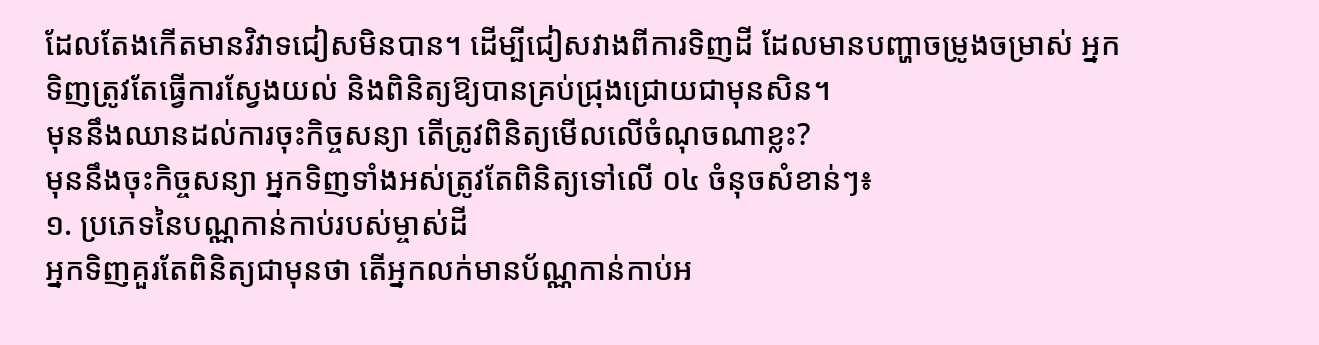ដែលតែងកើតមានវិវាទជៀសមិនបាន។ ដើម្បីជៀសវាងពីការទិញដី ដែលមានបញ្ហាចម្រូងចម្រាស់ អ្នកទិញត្រូវតែធ្វើការស្វែងយល់ និងពិនិត្យឱ្យបានគ្រប់ជ្រុងជ្រោយជាមុនសិន។
មុននឹងឈានដល់ការចុះកិច្ចសន្យា តើត្រូវពិនិត្យមើលលើចំណុចណាខ្លះ?
មុននឹងចុះកិច្ចសន្យា អ្នកទិញទាំងអស់ត្រូវតែពិនិត្យទៅលើ ០៤ ចំនុចសំខាន់ៗ៖
១. ប្រភេទនៃបណ្ណកាន់កាប់របស់ម្ចាស់ដី
អ្នកទិញគួរតែពិនិត្យជាមុនថា តើអ្នកលក់មានប័ណ្ណកាន់កាប់អ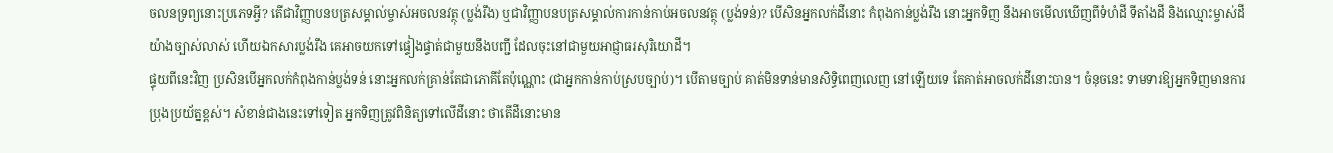ចលនទ្រព្យនោះប្រភេទអ្វី? តើជាវិញ្ញាបនបត្រសម្គាល់ម្ចាស់អចលនវត្ថុ (ប្លង់រឹង) ឬជាវិញ្ញាបនបត្រសម្គាល់ការកាន់កាប់អចលនវត្ថុ (ប្លង់ទន់)? បើសិនអ្នកលក់ដីនោះ កំពុងកាន់ប្លង់រឹង នោះអ្នកទិញ នឹងអាចមើលឃើញពីទំហំដី ទីតាំងដី និងឈ្មោះម្ចាស់ដីយ៉ាងច្បាស់លាស់ ហើយឯកសារប្លង់រឹង គេអាចយកទៅផ្ទៀងផ្ទាត់ជាមួយនឹងបញ្ជី ដែលចុះនៅជាមួយអាជ្ញាធរសុរិយោដី។
ផ្ទុយពីនេះវិញ ប្រសិនបើអ្នកលក់កំពុងកាន់ប្លង់ទន់ នោះអ្នកលក់គ្រាន់តែជាភោគីតែប៉ុណ្ណោះ (ជាអ្នកកាន់កាប់ស្របច្បាប់)។ បើតាមច្បាប់ គាត់មិនទាន់មានសិទ្ធិពេញលេញ នៅឡើយទេ តែគាត់អាចលក់ដីនោះបាន។ ចំនុចនេះ ទាមទារឱ្យអ្នកទិញមានការប្រុងប្រយ័ត្នខ្ពស់។ សំខាន់ជាងនេះទៅទៀត អ្នកទិញត្រូវពិនិត្យទៅលើដីនោះ ថាតើដីនោះមាន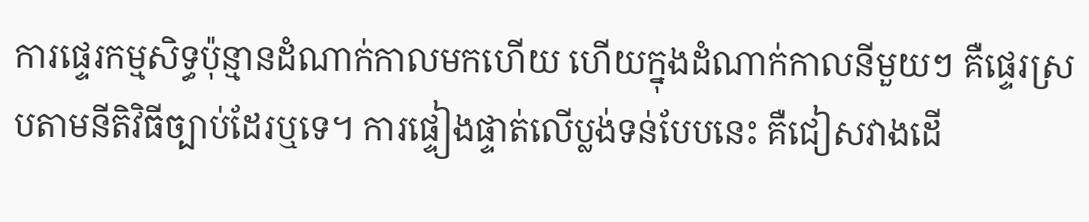ការផ្ទេរកម្មសិទ្ធប៉ុន្មានដំណាក់កាលមកហើយ ហើយក្នុងដំណាក់កាលនីមួយៗ គឺផ្ទេរស្របតាមនីតិវិធីច្បាប់ដែរឬទេ។ ការផ្ទៀងផ្ទាត់លើប្លង់ទន់បែបនេះ គឺជៀសវាងដើ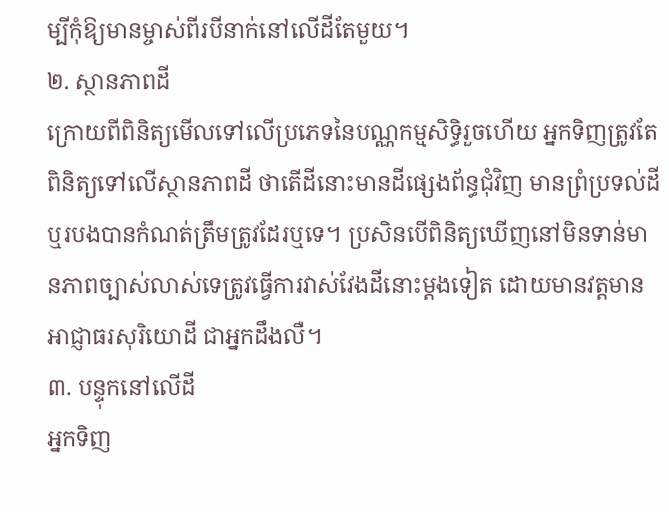ម្បីកុំឱ្យមានម្ចាស់ពីរបីនាក់នៅលើដីតែមួយ។
២. ស្ថានភាពដី
ក្រោយពីពិនិត្យមើលទៅលើប្រភេទនៃបណ្ណកម្មសិទ្ធិរួចហើយ អ្នកទិញត្រូវតែពិនិត្យទៅលើស្ថានភាពដី ថាតើដីនោះមានដីផ្សេងព័ន្ធជុំវិញ មានព្រំប្រទល់ដី ឬរបងបានកំណត់ត្រឹមត្រូវដែរឬទេ។ ប្រសិនបើពិនិត្យឃើញនៅមិនទាន់មានភាពច្បាស់លាស់ទេត្រូវធ្វើការវាស់វែងដីនោះម្តងទៀត ដោយមានវត្តមានអាជ្ញាធរសុរិយោដី ជាអ្នកដឹងលឺ។
៣. បន្ទុកនៅលើដី
អ្នកទិញ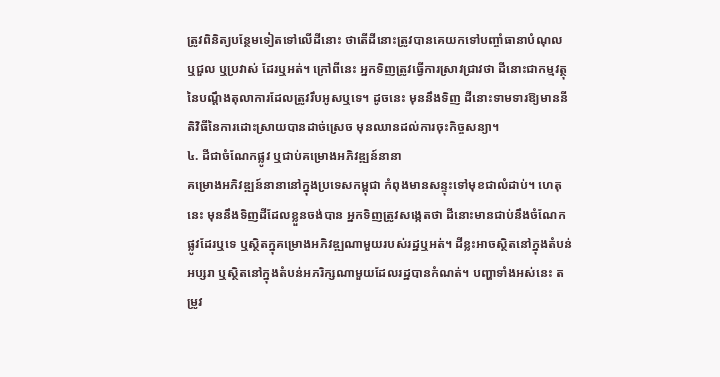ត្រូវពិនិត្យបន្ថែមទៀតទៅលើដីនោះ ថាតើដីនោះត្រូវបានគេយកទៅបញ្ចាំធានាបំណុល ឬជួល ឬប្រវាស់ ដែរឬអត់។ ក្រៅពីនេះ អ្នកទិញត្រូវធ្វើការស្រាវជ្រាវថា ដីនោះជាកម្មវត្ថុនៃបណ្តឹងតុលាការដែលត្រូវរឹបអូសឬទេ។ ដូចនេះ មុននឹងទិញ ដីនោះទាមទារឱ្យមាននីតិវិធីនៃការដោះស្រាយបានដាច់ស្រេច មុនឈានដល់ការចុះកិច្ចសន្យា។
៤. ដីជាចំណែកផ្លូវ ឬជាប់គម្រោងអភិវឌ្ឍន៍នានា
គម្រោងអភិវឌ្ឍន៍នានានៅក្នុងប្រទេសកម្ពុជា កំពុងមានសន្ទុះទៅមុខជាលំដាប់។ ហេតុនេះ មុននឹងទិញដីដែលខ្លួនចង់បាន អ្នកទិញត្រូវសង្កេតថា ដីនោះមានជាប់នឹងចំណែកផ្លូវដែរឬទេ ឬស្ថិតក្នុគម្រោងអភិវឌ្ឍណាមួយរបស់រដ្ឋឬអត់។ ដីខ្លះអាចស្ថិតនៅក្នុងតំបន់អប្សរា ឬស្ថិតនៅក្នុងតំបន់អភរិក្សណាមួយដែលរដ្ឋបានកំណត់។ បញ្ហាទាំងអស់នេះ តម្រូវ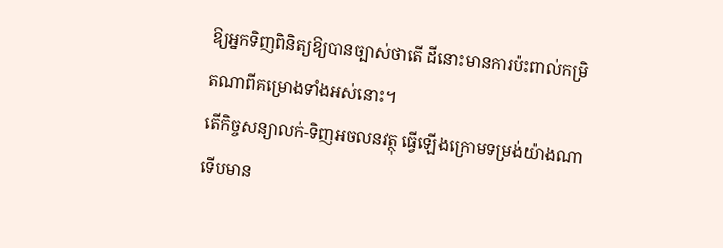ឱ្យអ្នកទិញពិនិត្យឱ្យបានច្បាស់ថាតើ ដីនោះមានការប៉ះពាល់កម្រិតណាពីគម្រោងទាំងអស់នោះ។
តើកិច្ចសន្យាលក់-ទិញអចលនវត្ថុ ធ្វើឡើងក្រោមទម្រង់យ៉ាងណា ទើបមាន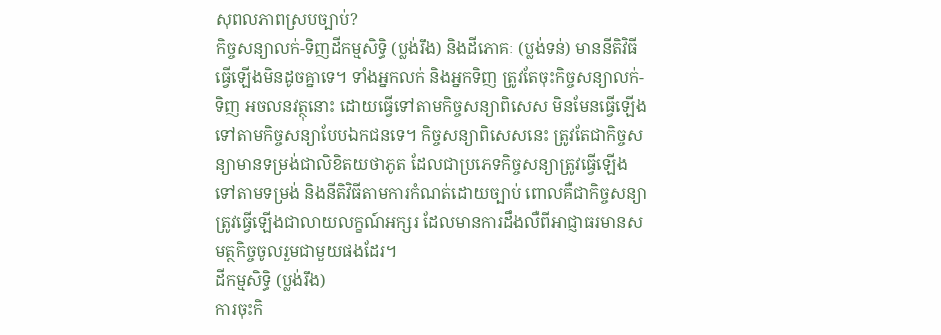សុពលភាពស្របច្បាប់?
កិច្ចសន្យាលក់-ទិញដីកម្មសិទ្ធិ (ប្លង់រឹង) និងដីភោគៈ (ប្លង់ទន់) មាននីតិវិធីធ្វើឡើងមិនដូចគ្នាទេ។ ទាំងអ្នកលក់ និងអ្នកទិញ ត្រូវតែចុះកិច្ចសន្យាលក់-ទិញ អចលនវត្ថុនោះ ដោយធ្វើទៅតាមកិច្ចសន្យាពិសេស មិនមែនធ្វើឡើងទៅតាមកិច្ចសន្យាបែបឯកជនទេ។ កិច្ចសន្យាពិសេសនេះ ត្រូវតែជាកិច្ចសន្យាមានទម្រង់ជាលិខិតយថាភូត ដែលជាប្រភេទកិច្ចសន្យាត្រូវធ្វើឡើងទៅតាមទម្រង់ និងនីតិវិធីតាមការកំណត់ដោយច្បាប់ ពោលគឺជាកិច្ចសន្យាត្រូវធ្វើឡើងជាលាយលក្ខណ៍អក្សរ ដែលមានការដឹងលឺពីអាជ្ញាធរមានសមត្ថកិច្ចចូលរួមជាមួយផងដែរ។
ដីកម្មសិទ្ធិ (ប្លង់រឹង)
ការចុះកិ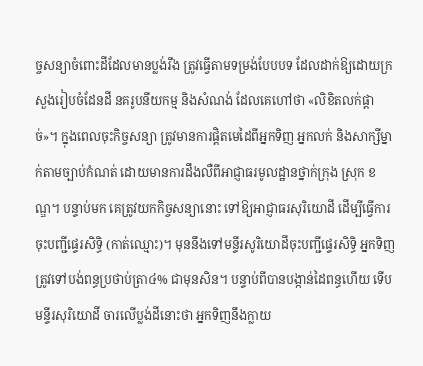ច្ចសន្យាចំពោះដីដែលមានប្លង់រឹង ត្រូវធ្វើតាមទម្រង់បែបបទ ដែលដាក់ឱ្យដោយក្រសួងរៀបចំដែនដី នគរូបនីយកម្ម និងសំណង់ ដែលគេហៅថា «លិខិតលក់ផ្តាច់»។ ក្នុងពេលចុះកិច្ចសន្យា ត្រូវមានការផ្តិតមេដៃពីអ្នកទិញ អ្នកលក់ និងសាក្សីម្នាក់តាមច្បាប់កំណត់ ដោយមានការដឹងលឺពីអាជ្ញាធរមូលដ្ឋានថ្នាក់ក្រុង ស្រុក ខណ្ឌ។ បន្ទាប់មក គេត្រូវយកកិច្ចសន្យានោះ ទៅឱ្យអាជ្ញាធរសុរិយោដី ដើម្បីធ្វើការចុះបញ្ជីផ្ទេរសិទ្ធិ (កាត់ឈ្មោះ)។ មុននឹងទៅមន្ទីរសូរិយោដីចុះបញ្ជីផ្ទេរសិទ្ធិ អ្នកទិញត្រូវទៅបង់ពន្ធប្រថាប់ត្រា៤% ជាមុនសិន។ បន្ទាប់ពីបានបង្កាន់ដៃពន្ធហើយ ទើបមន្ទីរសុរិយោដី ចារលើប្លង់ដីនោះថា អ្នកទិញនឹងក្លាយ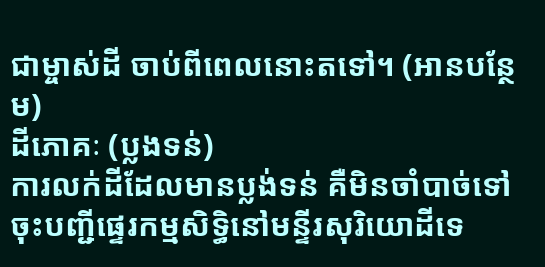ជាម្ចាស់ដី ចាប់ពីពេលនោះតទៅ។ (អានបន្ថែម)
ដីភោគៈ (ប្លងទន់)
ការលក់ដីដែលមានប្លង់ទន់ គឺមិនចាំបាច់ទៅចុះបញ្ជីផ្ទេរកម្មសិទ្ធិនៅមន្ទីរសុរិយោដីទេ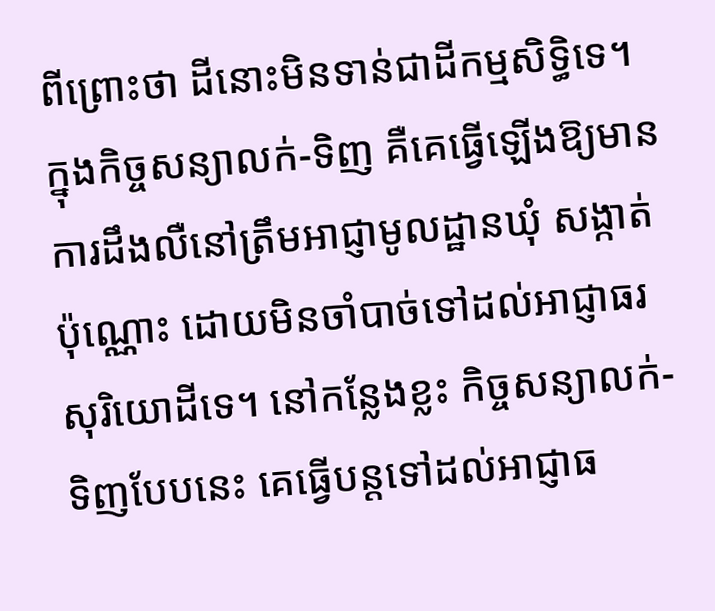ពីព្រោះថា ដីនោះមិនទាន់ជាដីកម្មសិទ្ធិទេ។ ក្នុងកិច្ចសន្យាលក់-ទិញ គឺគេធ្វើឡើងឱ្យមានការដឹងលឺនៅត្រឹមអាជ្ញាមូលដ្ឋានឃុំ សង្កាត់ប៉ុណ្ណោះ ដោយមិនចាំបាច់ទៅដល់អាជ្ញាធរសុរិយោដីទេ។ នៅកន្លែងខ្លះ កិច្ចសន្យាលក់-ទិញបែបនេះ គេធ្វើបន្តទៅដល់អាជ្ញាធ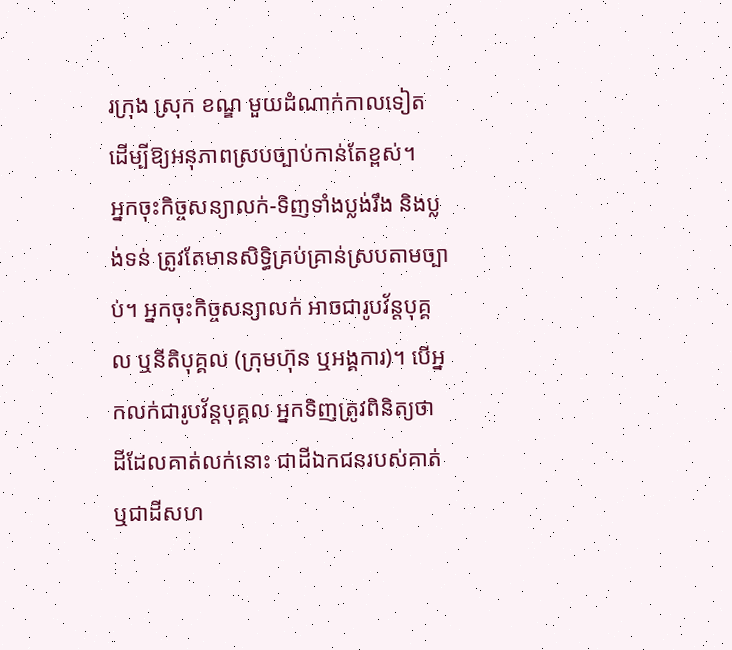រក្រុង ស្រុក ខណ្ឌ មួយដំណាក់កាលទៀត ដើម្បីឱ្យអនុភាពស្របច្បាប់កាន់តែខ្ពស់។
អ្នកចុះកិច្ចសន្យាលក់-ទិញទាំងប្លង់រឹង និងប្លង់ទន់ ត្រូវតែមានសិទ្ធិគ្រប់គ្រាន់ស្របតាមច្បាប់។ អ្នកចុះកិច្ចសន្យាលក់ អាចជារូបវ័ន្តបុគ្គល ឬនីតិបុគ្គល (ក្រុមហ៊ុន ឬអង្គការ)។ បើអ្នកលក់ជារូបវ័ន្តបុគ្គល អ្នកទិញត្រូវពិនិត្យថា ដីដែលគាត់លក់នោះ ជាដីឯកជនរបស់គាត់ ឬជាដីសហ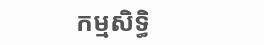កម្មសិទ្ធិ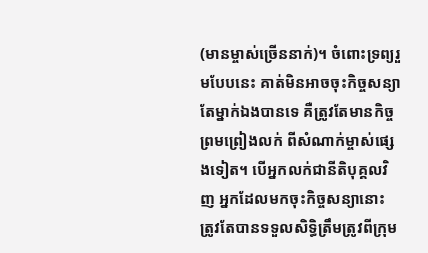(មានម្ចាស់ច្រើននាក់)។ ចំពោះទ្រព្យរួមបែបនេះ គាត់មិនអាចចុះកិច្ចសន្យាតែម្នាក់ឯងបានទេ គឺត្រូវតែមានកិច្ចព្រមព្រៀងលក់ ពីសំណាក់ម្ចាស់ផ្សេងទៀត។ បើអ្នកលក់ជានីតិបុគ្គលវិញ អ្នកដែលមកចុះកិច្ចសន្យានោះ ត្រូវតែបានទទួលសិទ្ធិត្រឹមត្រូវពីក្រុម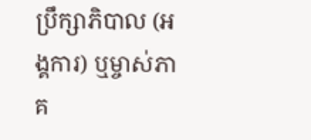ប្រឹក្សាភិបាល (អង្គការ) ឬម្ចាស់ភាគ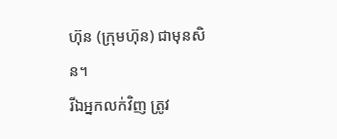ហ៊ុន (ក្រុមហ៊ុន) ជាមុនសិន។
រីឯអ្នកលក់វិញ ត្រូវ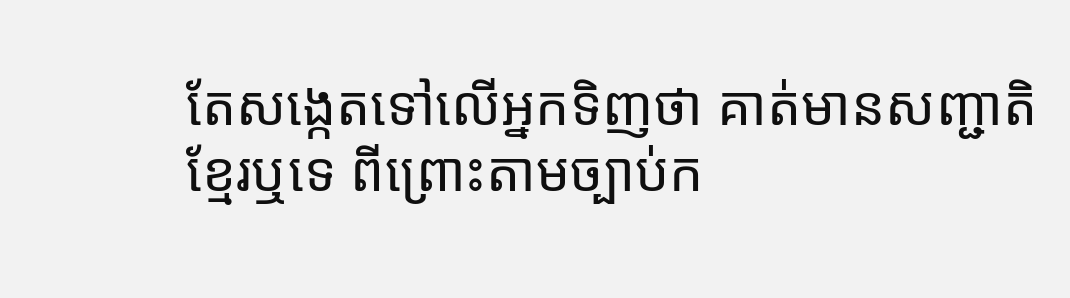តែសង្កេតទៅលើអ្នកទិញថា គាត់មានសញ្ជាតិខ្មែរឬទេ ពីព្រោះតាមច្បាប់ក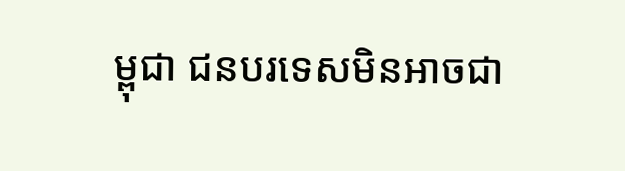ម្ពុជា ជនបរទេសមិនអាចជា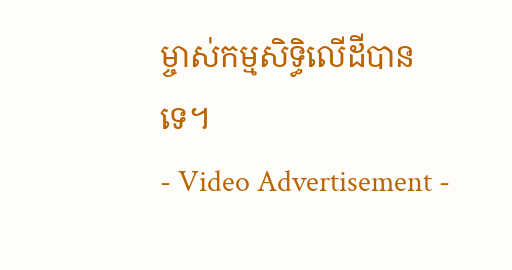ម្ចាស់កម្មសិទ្ធិលើដីបានទេ។
- Video Advertisement -